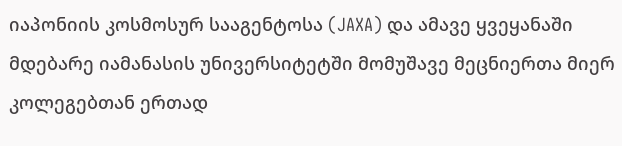იაპონიის კოსმოსურ სააგენტოსა (JAXA) და ამავე ყვეყანაში მდებარე იამანასის უნივერსიტეტში მომუშავე მეცნიერთა მიერ კოლეგებთან ერთად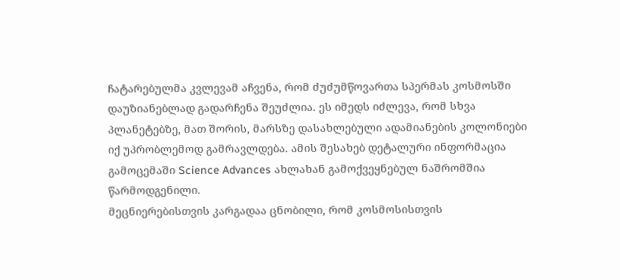ჩატარებულმა კვლევამ აჩვენა, რომ ძუძუმწოვართა სპერმას კოსმოსში დაუზიანებლად გადარჩენა შეუძლია. ეს იმედს იძლევა, რომ სხვა პლანეტებზე, მათ შორის, მარსზე დასახლებული ადამიანების კოლონიები იქ უპრობლემოდ გამრავლდება. ამის შესახებ დეტალური ინფორმაცია გამოცემაში Science Advances ახლახან გამოქვეყნებულ ნაშრომშია წარმოდგენილი.
მეცნიერებისთვის კარგადაა ცნობილი, რომ კოსმოსისთვის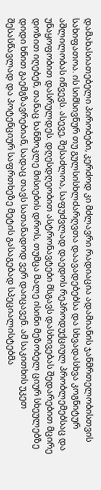დამახასიათებელი პირობები, კერძოდ კი მძლავრი რადიაცია ადამიანის ჯანმრთელობისთვის სახიფათოა. ის სიმსივნურ თუ გულსისხლძარღვთა დაავადებებსა და სხვადასხვა კოგნიტურ აშლილობას იწვევს. ასევე, შესაძლოა, საფუძვლად დაედოს რეპროდუქციულ პრობლემებსაც და უნაყოფობით დასრულდეს. დღესდღეობით ასტრონავტები მსგავს დასხივებას შედარებით მცირე დოზით იღებენ, თანაც ხანმოკლე მისიების დროს, თუმცა მალე ისინი მეზობელ ციურ სხეულებზე დიდი ხნით გაემგზავრებიან, სადაც თავს სათანადოდ ვერ დაიცავენ. ამ საკითხის უკეთ შესასწავლად და პოტენციურ საფრთხეზე მეტის გასაგებად სპეციალისტებმა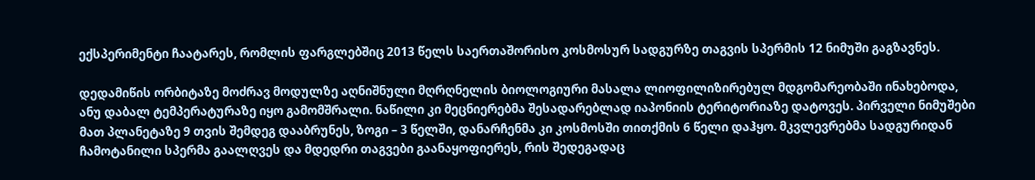ექსპერიმენტი ჩაატარეს, რომლის ფარგლებშიც 2013 წელს საერთაშორისო კოსმოსურ სადგურზე თაგვის სპერმის 12 ნიმუში გაგზავნეს.

დედამიწის ორბიტაზე მოძრავ მოდულზე აღნიშნული მღრღნელის ბიოლოგიური მასალა ლიოფილიზირებულ მდგომარეობაში ინახებოდა, ანუ დაბალ ტემპერატურაზე იყო გამომშრალი. ნაწილი კი მეცნიერებმა შესადარებლად იაპონიის ტერიტორიაზე დატოვეს. პირველი ნიმუშები მათ პლანეტაზე 9 თვის შემდეგ დააბრუნეს, ზოგი – 3 წელში, დანარჩენმა კი კოსმოსში თითქმის 6 წელი დაჰყო. მკვლევრებმა სადგურიდან ჩამოტანილი სპერმა გაალღვეს და მდედრი თაგვები გაანაყოფიერეს, რის შედეგადაც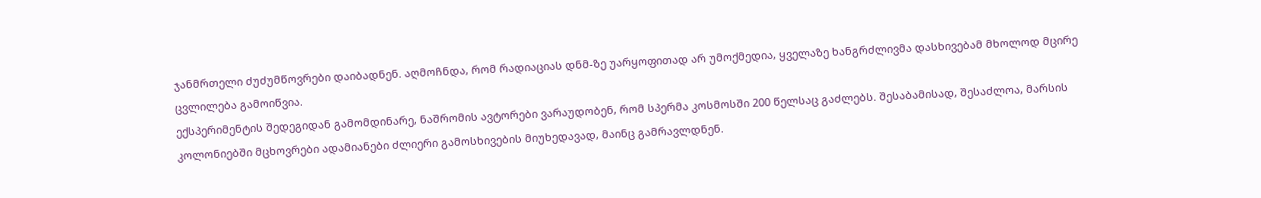ჯანმრთელი ძუძუმწოვრები დაიბადნენ. აღმოჩნდა, რომ რადიაციას დნმ-ზე უარყოფითად არ უმოქმედია, ყველაზე ხანგრძლივმა დასხივებამ მხოლოდ მცირე ცვლილება გამოიწვია.
ექსპერიმენტის შედეგიდან გამომდინარე, ნაშრომის ავტორები ვარაუდობენ, რომ სპერმა კოსმოსში 200 წელსაც გაძლებს. შესაბამისად, შესაძლოა, მარსის კოლონიებში მცხოვრები ადამიანები ძლიერი გამოსხივების მიუხედავად, მაინც გამრავლდნენ.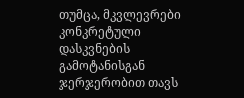თუმცა, მკვლევრები კონკრეტული დასკვნების გამოტანისგან ჯერჯერობით თავს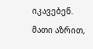იკავებენ. მათი აზრით,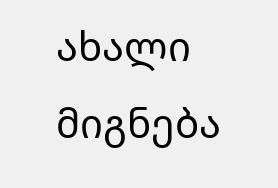ახალი მიგნება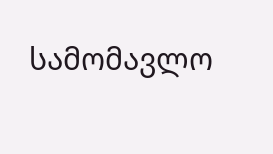სამომავლო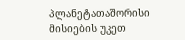პლანეტათაშორისი მისიების უკეთ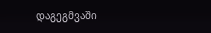დაგეგმვაში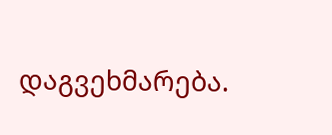დაგვეხმარება.